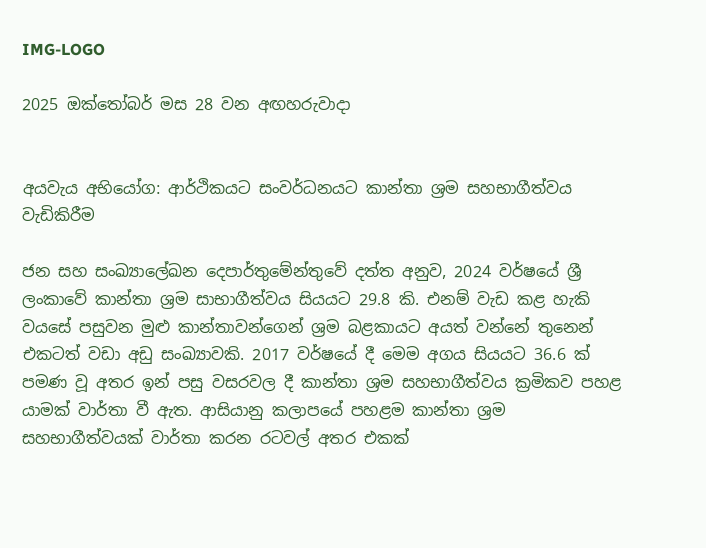IMG-LOGO

2025 ඔක්තෝබර් මස 28 වන අඟහරුවාදා


අයවැය අභියෝග: ආර්ථිකයට සංවර්ධනයට කාන්තා ශ්‍රම සහභාගීත්වය වැඩිකිරීම

ජන සහ සංඛ්‍යාලේඛන දෙපාර්තුමේන්තුවේ දත්ත අනුව, 2024 වර්ෂයේ ශ්‍රී ලංකාවේ කාන්තා ශ්‍රම සාභාගීත්වය සියයට 29.8 කි. එනම් වැඩ කළ හැකි වයසේ පසුවන මුළු කාන්තාවන්ගෙන් ශ්‍රම බළකායට අයත් වන්නේ තුනෙන් එකටත් වඩා අඩු සංඛ්‍යාවකි. 2017 වර්ෂයේ දී මෙම අගය සියයට 36.6 ක් පමණ වූ අතර ඉන් පසු වසරවල දී කාන්තා ශ්‍රම සහභාගීත්වය ක්‍රමිකව පහළ යාමක් වාර්තා වී ඇත. ආසියානු කලාපයේ පහළම කාන්තා ශ්‍රම සහභාගීත්වයක් වාර්තා කරන රටවල් අතර එකක්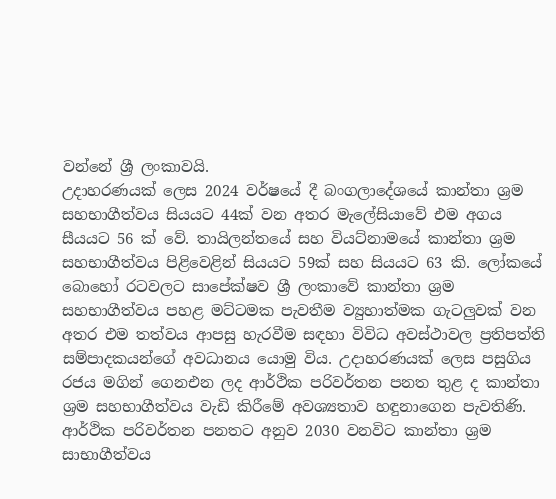වන්නේ ශ්‍රී ලංකාවයි.
උදාහරණයක් ලෙස 2024 වර්ෂයේ දී බංගලාදේශයේ කාන්තා ශ්‍රම සහභාගීත්වය සියයට 44ක් වන අතර මැලේසියාවේ එම අගය සීයයට 56 ක් වේ. තායිලන්තයේ සහ වියට්නාමයේ කාන්තා ශ්‍රම සහභාගීත්වය පිළිවෙළින් සියයට 59ක් සහ සියයට 63 කි. ලෝකයේ බොහෝ රටවලට සාපේක්ෂව ශ්‍රී ලංකාවේ කාන්තා ශ්‍රම සහභාගීත්වය පහළ මට්ටමක පැවතීම ව්‍යුහාත්මක ගැටලු‍වක් වන අතර එම තත්වය ආපසු හැරවීම සඳහා විවිධ අවස්ථාවල ප්‍රතිපත්ති සම්පාදකයන්ගේ අවධානය යොමු විය. උදාහරණයක් ලෙස පසුගිය රජය මගින් ගෙනඑන ලද ආර්ථික පරිවර්තන පනත තුළ ද කාන්තා ශ්‍රම සහභාගීත්වය වැඩි කිරීමේ අවශ්‍යතාව හඳුනාගෙන පැවතිණි. ආර්ථික පරිවර්තන පනතට අනුව 2030 වනවිට කාන්තා ශ්‍රම සාභාගීත්වය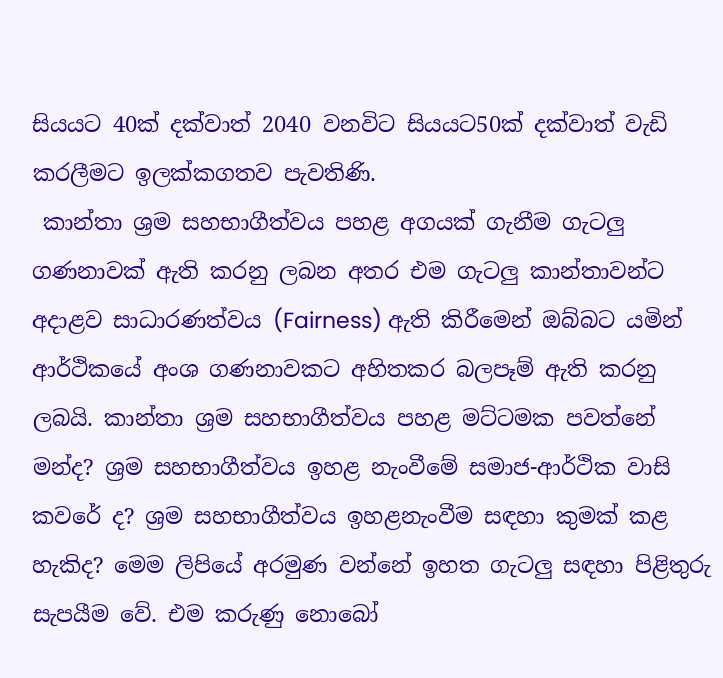සියයට 40ක් දක්වාත් 2040 වනවිට සියයට50ක් දක්වාත් වැඩි කරලීමට ඉලක්කගතව පැවතිණි.
 කාන්තා ශ්‍රම සහභාගීත්වය පහළ අගයක් ගැනීම ගැටලු‍ ගණනාවක් ඇති කරනු ලබන අතර එම ගැටලු‍ කාන්තාවන්ට අදාළව සාධාරණත්වය (Fairness) ඇති කිරීමෙන් ඔබ්බට යමින් ආර්ථිකයේ අංශ ගණනාවකට අහිතකර බලපෑම් ඇති කරනු ලබයි. කාන්තා ශ්‍රම සහභාගීත්වය පහළ මට්ටමක පවත්නේ මන්ද? ශ්‍රම සහභාගීත්වය ඉහළ නැංවීමේ සමාජ-ආර්ථික වාසි කවරේ ද? ශ්‍රම සහභාගීත්වය ඉහළනැංවීම සඳහා කුමක් කළ හැකිද? මෙම ලිපියේ අරමුණ වන්නේ ඉහත ගැටලු‍ සඳහා පිළිතුරු සැපයීම වේ. එම කරුණු නොබෝ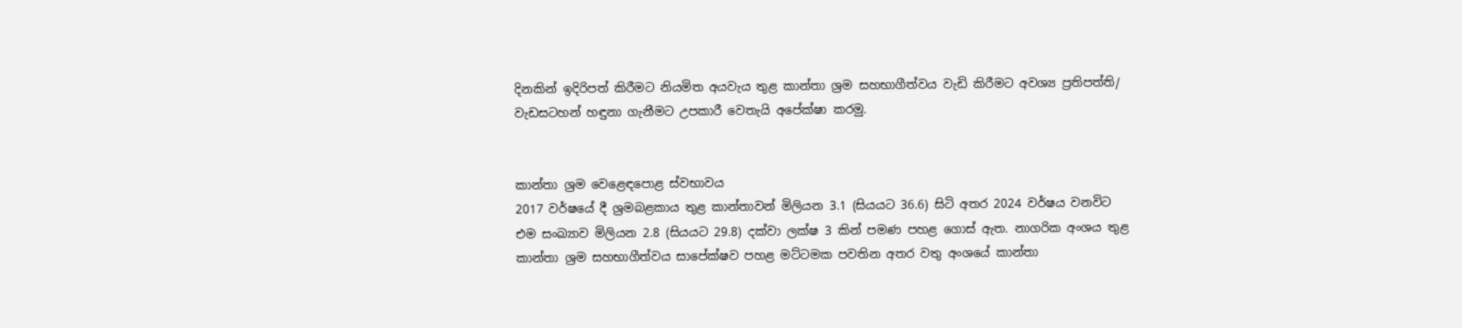දිනකින් ඉදිරිපත් කිරීමට නියමිත අයවැය තුළ කාන්තා ශ්‍රම සහභාගීත්වය වැඩි කිරීමට අවශ්‍ය ප්‍රතිපත්ති/ වැඩසටහන් හඳුනා ගැනීමට උපකාරී වෙතැයි අපේක්ෂා කරමු.


කාන්තා ශ්‍රම ‍වෙළෙඳපොළ ස්වභාවය
2017 වර්ෂයේ දී ශ්‍රමබළකාය තුළ කාන්තාවන් මිලියන 3.1 (සියයට 36.6) සිටි අතර 2024 වර්ෂය වනවිට එම සංඛ්‍යාව මිලියන 2.8 (සියයට 29.8) දක්වා ලක්ෂ 3 කින් පමණ පහළ ගොස් ඇත. නාගරික අංශය තුළ කාන්තා ශ්‍රම සහභාගීත්වය සාපේක්ෂව පහළ මට්ටමක පවතින අතර වතු අංශයේ කාන්තා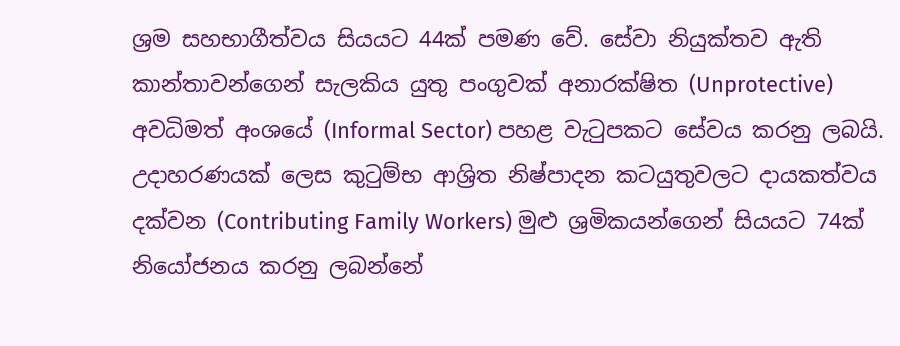ශ්‍රම සහභාගීත්වය සියයට 44ක් පමණ වේ. සේවා නියුක්තව ඇති කාන්තාවන්ගෙන් සැලකිය යුතු පංගුවක් අනාරක්ෂිත (Unprotective) අවධිමත් අංශයේ (Informal Sector) පහළ වැටුපකට සේවය කරනු ලබයි. උදාහරණයක් ලෙස කුටුම්භ ආශ්‍රිත නිෂ්පාදන කටයුතුවලට දායකත්වය දක්වන (Contributing Family Workers) මුළු ශ්‍රමිකයන්ගෙන් සියයට 74ක් නියෝජනය කරනු ලබන්නේ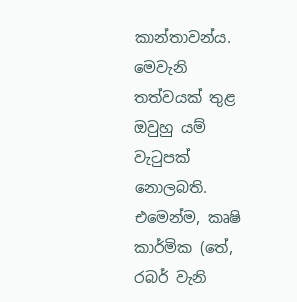කාන්තාවන්ය. මෙවැනි තත්වයක් තුළ ඔවුහු යම් වැටුපක් නොලබති. එමෙන්ම, කෘෂි කාර්මික (තේ, රබර් වැනි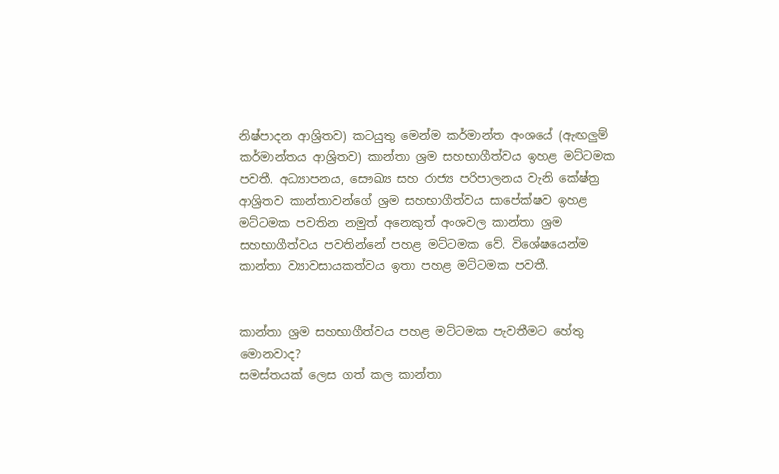නිෂ්පාදන ආශ්‍රිතව) කටයුතු මෙන්ම කර්මාන්ත අංශයේ (ඇඟලු‍ම් කර්මාන්තය ආශ්‍රිතව) කාන්තා ශ්‍රම සහභාගීත්වය ඉහළ මට්ටමක පවතී. අධ්‍යාපනය, සෞඛ්‍ය සහ රාජ්‍ය පරිපාලනය වැනි කේෂ්ත්‍ර ආශ්‍රිතව කාන්තාවන්ගේ ශ්‍රම සහභාගීත්වය සාපේක්ෂව ඉහළ මට්ටමක පවතින නමුත් අනෙකුත් අංශවල කාන්තා ශ්‍රම සහභාගීත්වය පවතින්නේ පහළ මට්ටමක වේ. විශේෂයෙන්ම කාන්තා ව්‍යාවසායකත්වය ඉතා පහළ මට්ටමක පවතී.


කාන්තා ශ්‍රම සහභාගීත්වය පහළ මට්ටමක පැවතීමට හේතු මොනවාද?
සමස්තයක් ලෙස ගත් කල කාන්තා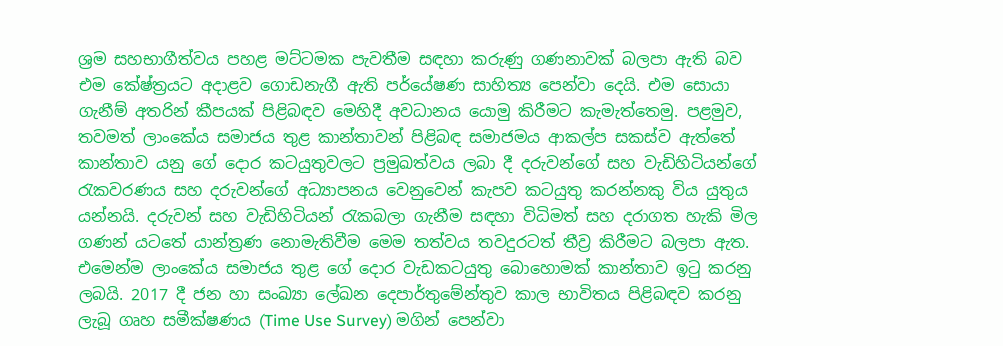ශ්‍රම සහභාගීත්වය පහළ මට්ටමක පැවතීම සඳහා කරුණු ගණනාවක් බලපා ඇති බව එම කේෂ්ත්‍රයට අදාළව ගොඩනැගී ඇති පර්යේෂණ සාහිත්‍ය පෙන්වා දෙයි. එම සොයා ගැනීම් අතරින් කීපයක් පිළිබඳව මෙහිදී අවධානය යොමු කිරීමට කැමැත්තෙමු. පළමුව, තවමත් ලාංකේය සමාජය තුළ කාන්තාවන් පිළිබඳ සමාජමය ආකල්ප සකස්ව ඇත්තේ කාන්තාව යනු ගේ දොර කටයුතුවලට ප්‍රමුඛත්වය ලබා දී දරුවන්ගේ සහ වැඩිහිටියන්ගේ රැකවරණය සහ දරුවන්ගේ අධ්‍යාපනය වෙනුවෙන් කැපව කටයුතු කරන්නකු විය යුතුය යන්නයි. දරුවන් සහ වැඩිහිටියන් රැකබලා ගැනීම සඳහා විධිමත් සහ දරාගත හැකි මිල ගණන් යටතේ යාන්ත්‍රණ නොමැතිවීම මෙම තත්වය තවදුරටත් තීව්‍ර කිරීමට බලපා ඇත.
එමෙන්ම ලාංකේය සමාජය තුළ ගේ දොර වැඩකටයුතු බොහොමක් කාන්තාව ඉටු කරනු ලබයි. 2017 දී ජන හා සංඛ්‍යා ලේඛන දෙපාර්තුමේන්තුව කාල භාවිතය පිළිබඳව කරනු ලැබූ ගෘහ සමීක්ෂණය (Time Use Survey) මගින් පෙන්වා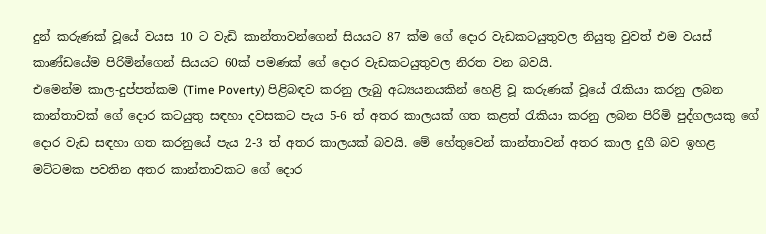දුන් කරුණක් වූයේ වයස 10 ට වැඩි කාන්තාවන්ගෙන් සියයට 87 ක්ම ගේ දොර වැඩකටයුතුවල නියුතු වුවත් එම වයස් කාණ්ඩයේම පිරිමින්ගෙන් සියයට 60ක් පමණක් ගේ දොර වැඩකටයුතුවල නිරත වන බවයි.
එමෙන්ම කාල-දුප්පත්කම (Time Poverty) පිළිබඳව කරනු ලැබු අධ්‍යයනයකින් හෙළි වූ කරුණක් වූයේ රැකියා කරනු ලබන කාන්තාවක් ගේ දොර කටයුතු සඳහා දවසකට පැය 5-6 ත් අතර කාලයක් ගත කළත් රැකියා කරනු ලබන පිරිමි පුද්ගලයකු ගේ දොර වැඩ සඳහා ගත කරනුයේ පැය 2-3 ත් අතර කාලයක් බවයි. මේ හේතුවෙන් කාන්තාවන් අතර කාල දුගී බව ඉහළ මට්ටමක පවතින අතර කාන්තාවකට ගේ දොර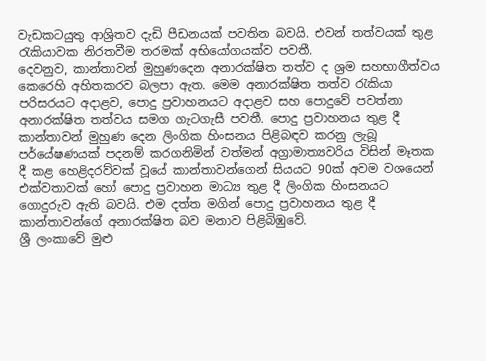වැඩකටයුතු ආශ්‍රිතව දැඩි පීඩනයක් පවතින බවයි. එවන් තත්වයක් තුළ රැකියාවක නිරතවීම තරමක් අභියෝගයක්ව පවතී.
දෙවනුව, කාන්තාවන් මුහුණදෙන අනාරක්ෂිත තත්ව ද ශ්‍රම සහභාගීත්වය කෙරෙහි අහිතකරව බලපා ඇත. මෙම අනාරක්ෂිත තත්ව රැකියා පරිසරයට අදාළව, පොදු ප්‍රවාහනයට අදාළව සහ පොදුවේ පවත්නා අනාරක්ෂිත තත්වය සමග ගැටගැසී පවතී. පොදු ප්‍රවාහනය තුළ දී කාන්තාවන් මුහුණ දෙන ලිංගික හිංසනය පිළිබඳව කරනු ලැබූ පර්යේෂණයක් පදනම් කරගනිමින් වත්මන් අග්‍රාමාත්‍යවරිය විසින් මෑතක දී කළ හෙළිදරව්වක් වූයේ කාන්තාවන්ගෙන් සියයට 90ක් අවම වශයෙන් එක්වතාවක් හෝ පොදු ප්‍රවාහන මාධ්‍ය තුළ දී ලිංගික හිංසනයට ගොදුරුව ඇති බවයි. එම දත්ත මගින් පොදු ප්‍රවාහනය තුළ දී කාන්තාවන්ගේ අනාරක්ෂිත බව මනාව පිළිබිඹුවේ.
ශ්‍රී ලංකාවේ මුළු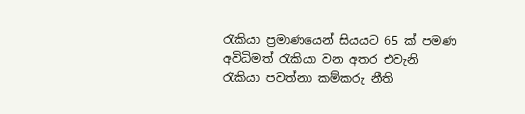රැකියා ප්‍රමාණයෙන් සියයට 65 ක් පමණ අවිධිමත් රැකියා වන අතර එවැනි රැකියා පවත්නා කම්කරු නීති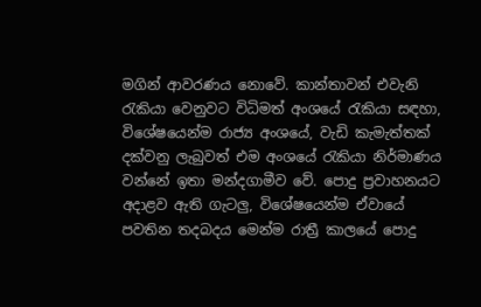මගින් ආවරණය නොවේ. කාන්තාවන් එවැනි රැකියා වෙනුවට විධිමත් අංශයේ රැකියා සඳහා, විශේෂයෙන්ම රාජ්‍ය අංශයේ, වැඩි කැමැත්තක් දක්වනු ලැබුවත් එම අංශයේ රැකියා නිර්මාණය වන්නේ ඉතා මන්දගාමීව වේ. පොදු ප්‍රවාහනයට අදාළව ඇති ගැටලු‍, විශේෂයෙන්ම ඒවායේ පවතින තදබදය මෙන්ම රාත්‍රී කාලයේ පොදු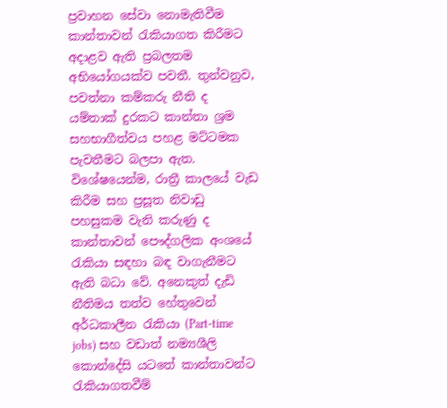ප්‍රවාහන සේවා නොමැතිවීම කාන්තාවන් රැකියාගත කිරීමට අදාළව ඇති ප්‍රබලතම අභියෝගයක්ව පවතී. තුන්වනුව, පවත්නා කම්කරු නීති ද යම්තාක් දුරකට කාන්තා ශ්‍රම සහභාගීත්වය පහළ මට්ටමක පැවතීමට බලපා ඇත. විශේෂයෙන්ම, රාත්‍රී කාලයේ වැඩ කිරීම සහ ප්‍රසූත නිවාඩු පහසුකම වැනි කරුණු ද කාන්තාවන් පෞද්ගලික අංශයේ රැකියා සඳහා බඳ වාගැනීමට ඇති බධා වේ. අනෙකුත් දැඩි නීතිමය තත්ව හේතුවෙන් අර්ධකාලීන රැකියා (Part-time jobs) සහ වඩාත් නම්‍යශීලි කොන්දේසි යටතේ කාන්තාවන්ට රැකියාගතවීම්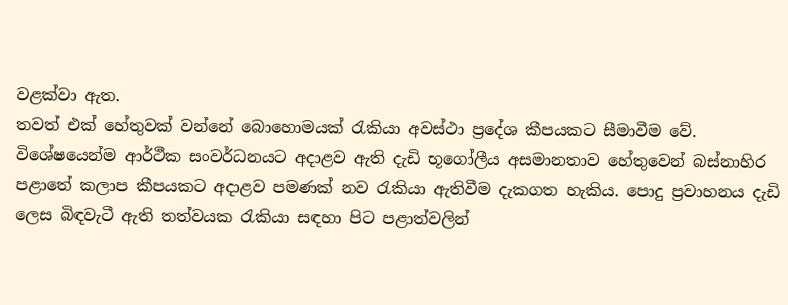වළක්වා ඇත.
තවත් එක් හේතුවක් වන්නේ බොහොමයක් රැකියා අවස්ථා ප්‍රදේශ කීපයකට සීමාවීම වේ. විශේෂයෙන්ම ආර්ථීක සංවර්ධනයට අදාළව ඇති දැඩි භූගෝලීය අසමානතාව හේතුවෙන් බස්නාහිර පළාතේ කලාප කීපයකට අදාළව පමණක් නව රැකියා ඇතිවීම දැකගත හැකිය. පොදු ප්‍රවාහනය දැඩි ලෙස බිඳවැටී ඇති තත්වයක රැකියා සඳහා පිට පළාත්වලින්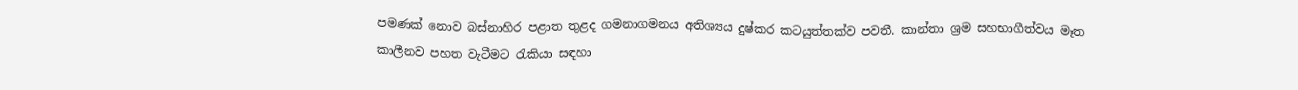පමණක් නොව බස්නාහිර පළාත තුළද ගමනාගමනය අතිශ්‍යය දුෂ්කර කටයුත්තක්ව පවතී. කාන්තා ශ්‍රම සහභාගීත්වය මෑත කාලීනව පහත වැටීමට රැකියා සඳහා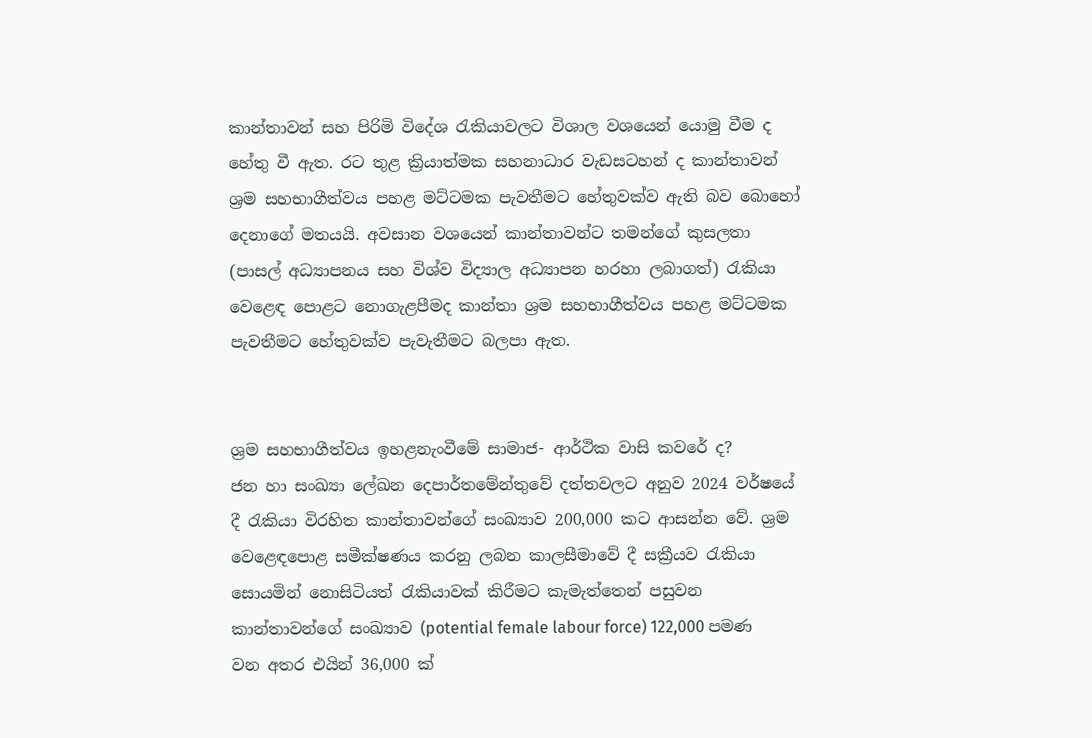කාන්තාවන් සහ පිරිමි විදේශ රැකියාවලට විශාල වශයෙන් යොමු වීම ද හේතු වී ඇත. රට තුළ ක්‍රියාත්මක සහනාධාර වැඩසටහන් ද කාන්තාවන් ශ්‍රම සහභාගීත්වය පහළ මට්ටමක පැවතීමට හේතුවක්ව ඇති බව බොහෝ දෙනාගේ මතයයි. අවසාන වශයෙන් කාන්තාවන්ට තමන්ගේ කුසලතා (පාසල් අධ්‍යාපනය සහ විශ්ව විද්‍යාල අධ්‍යාපන හරහා ලබාගත්) රැකියා වෙළෙඳ පොළට නොගැළපීමද කාන්තා ශ්‍රම සහභාගීත්වය පහළ මට්ටමක පැවතීමට හේතුවක්ව පැවැතීමට බලපා ඇත.


ශ්‍රම සහභාගීත්වය ඉහළනැංවීමේ සාමාජ- ආර්ථික වාසි කවරේ ද?
ජන හා සංඛ්‍යා ලේඛන දෙපාර්තමේන්තුවේ දත්තවලට අනුව 2024 වර්ෂයේ දී රැකියා විරහිත කාන්තාවන්ගේ සංඛ්‍යාව 200,000 කට ආසන්න වේ. ශ්‍රම වෙළෙඳපොළ සමීක්ෂණය කරනු ලබන කාලසීමාවේ දී සක්‍රීයව රැකියා සොයමින් නොසිටියත් රැකියාවක් කිරීමට කැමැත්තෙන් පසුවන කාන්තාවන්ගේ සංඛ්‍යාව (potential female labour force) 122,000 පමණ වන අතර එයින් 36,000 ක්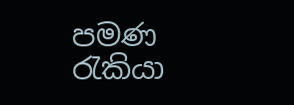පමණ රැකියා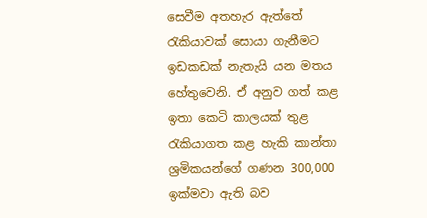සෙවීම අතහැර ඇත්තේ රැකියාවක් සොයා ගැනීමට ඉඩකඩක් නැතැයි යන මතය හේතුවෙනි. ඒ අනුව ගත් කළ ඉතා කෙටි කාලයක් තුළ රැකියාගත කළ හැකි කාන්තා ශ්‍රමිකයන්ගේ ගණන 300,000 ඉක්මවා ඇති බව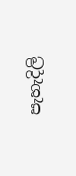පැහැදිලි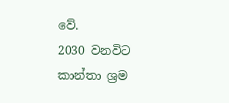වේ.
2030 වනවිට කාන්තා ශ්‍රම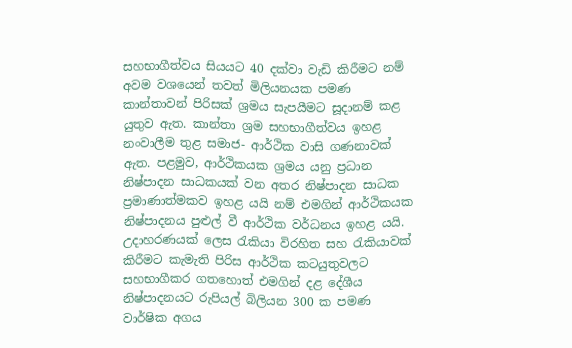සහභාගීත්වය සියයට 40 දක්වා වැඩි කිරීමට නම් අවම වශයෙන් තවත් මිලියනයක පමණ කාන්තාවන් පිරිසක් ශ්‍රමය සැපයීමට සූදානම් කළ යුතුව ඇත. කාන්තා ශ්‍රම සහභාගීත්වය ඉහළ නංවාලීම තුළ සමාජ- ආර්ථික වාසි ගණනාවක් ඇත. පළමුව, ආර්ථිකයක ශ්‍රමය යනු ප්‍රධාන නිෂ්පාදන සාධකයක් වන අතර නිෂ්පාදන සාධක ප්‍රමාණාත්මකව ඉහළ යයි නම් එමගින් ආර්ථිකයක නිෂ්පාදනය පුළුල් වී ආර්ථික වර්ධනය ඉහළ යයි. උදාහරණයක් ලෙස රැකියා විරහිත සහ රැකියාවක් කිරීමට කැමැති පිරිස ආර්ථික කටයුතුවලට සහභාගීකර ගතහොත් එමගින් දළ දේශීය නිෂ්පාදනයට රුපියල් බිලියන 300 ක පමණ වාර්ෂික අගය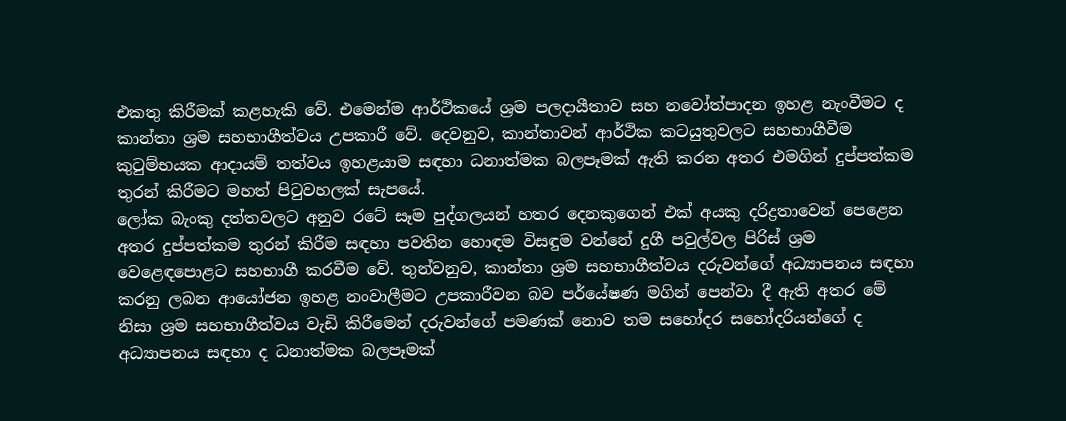එකතු කිරීමක් කළහැකි වේ. එමෙන්ම ආර්ථිකයේ ශ්‍රම පලදායීතාව සහ නවෝත්පාදන ඉහළ නැංවීමට ද කාන්තා ශ්‍රම සහභාගීත්වය උපකාරී වේ. දෙවනුව, කාන්තාවන් ආර්ථික කටයුතුවලට සහභාගීවීම කුටුම්භයක ආදායම් තත්වය ඉහළයාම සඳහා ධනාත්මක බලපෑමක් ඇති කරන අතර එමගින් දුප්පත්කම තුරන් කිරීමට මහත් පිටුවහලක් සැපයේ.
ලෝක බැංකු දත්තවලට අනුව රටේ සෑම පුද්ගලයන් හතර දෙනකුගෙන් එක් අයකු දරිද්‍රතාවෙන් පෙළෙන අතර දුප්පත්කම තුරන් කිරීම සඳහා පවතින හොඳම විසඳුම වන්නේ දුගී පවුල්වල පිරිස් ශ්‍රම වෙළෙඳපොළට සහභාගී කරවීම වේ. තුන්වනුව, කාන්තා ශ්‍රම සහභාගීත්වය දරුවන්ගේ අධ්‍යාපනය සඳහා කරනු ලබන ආයෝජන ඉහළ නංවාලීමට උපකාරීවන බව පර්යේෂණ මගින් පෙන්වා දී ඇති අතර මේ නිසා ශ්‍රම සහභාගීත්වය වැඩි කිරීමෙන් දරුවන්ගේ පමණක් නොව තම සහෝදර සහෝදරියන්ගේ ද අධ්‍යාපනය සඳහා ද ධනාත්මක බලපෑමක්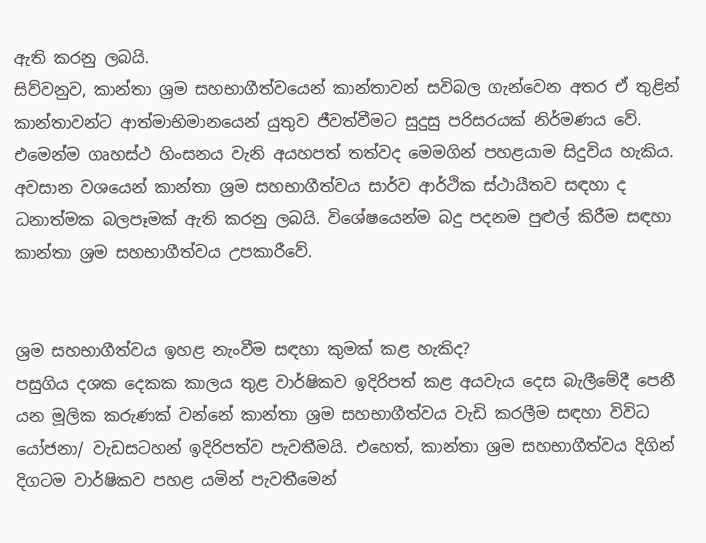ඇති කරනු ලබයි.
සිව්වනුව, කාන්තා ශ්‍රම සහභාගීත්වයෙන් කාන්තාවන් සවිබල ගැන්වෙන අතර ඒ තුළින් කාන්තාවන්ට ආත්මාභිමානයෙන් යුතුව ජීවත්වීමට සුදුසු පරිසරයක් නිර්මණය වේ. එමෙන්ම ගෘහස්ථ හිංසනය වැනි අයහපත් තත්වද මෙමගින් පහළයාම සිදුවිය හැකිය. අවසාන වශයෙන් කාන්තා ශ්‍රම සහභාගීත්වය සාර්ව ආර්ථික ස්ථායීතව සඳහා ද ධනාත්මක බලපෑමක් ඇති කරනු ලබයි. විශේෂයෙන්ම බදු පදනම පුළුල් කිරීම සඳහා කාන්තා ශ්‍රම සහභාගීත්වය උපකාරීවේ.


ශ්‍රම සහභාගීත්වය ඉහළ නැංවීම සඳහා කුමක් කළ හැකිද?
පසුගිය දශක දෙකක කාලය තුළ වාර්ෂිකව ඉදිරිපත් කළ අයවැය දෙස බැලීමේදී පෙනී යන මූලික කරුණක් වන්නේ කාන්තා ශ්‍රම සහභාගීත්වය වැඩි කරලීම සඳහා විවිධ යෝජනා/ වැඩසටහන් ඉදිරිපත්ව පැවතීමයි. එහෙත්, කාන්තා ශ්‍රම සහභාගීත්වය දිගින් දිගටම වාර්ෂිකව පහළ යමින් පැවතීමෙන්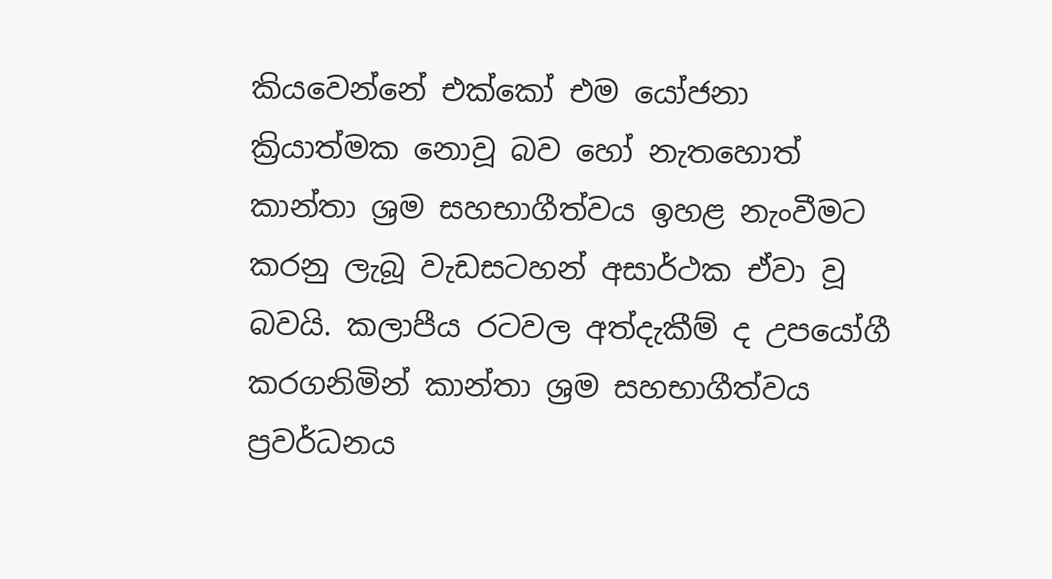කියවෙන්නේ එක්කෝ එම යෝජනා ක්‍රියාත්මක නොවූ බව හෝ නැතහොත් කාන්තා ශ්‍රම සහභාගීත්වය ඉහළ නැංවීමට කරනු ලැබූ වැඩසටහන් අසාර්ථක ඒවා වූ බවයි. කලාපීය රටවල අත්දැකීම් ද උපයෝගී කරගනිමින් කාන්තා ශ්‍රම සහභාගීත්වය ප්‍රවර්ධනය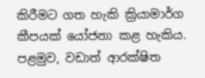කිරීමට ගත හැකි ක්‍රියාමාර්ග කීපයක් යෝජනා කළ හැකිය. පළමුව, වඩාත් ආරක්ෂිත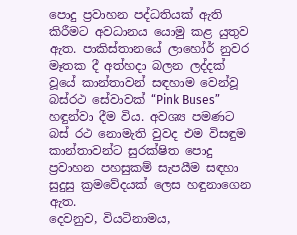පොදු ප්‍රවාහන පද්ධතියක් ඇති කිරීමට අවධානය යොමු කළ යුතුව ඇත. පාකිස්තානයේ ලාහෝර් නුවර මෑතක දී අත්හදා බලන ලද්දක් වූයේ කාන්තාවන් සඳහාම වෙන්වූ බස්රථ සේවාවක් “Pink Buses” හඳුන්වා දීම විය. අවශ්‍ය පමණට බස් රථ නොමැති වුවද එම විසඳුම කාන්තාවන්ට සුරක්ෂිත පොදු ප්‍රවාහන පහසුකම් සැපයීම සඳහා සුදුසු ක්‍රමවේදයක් ලෙස හඳුනාගෙන ඇත.
දෙවනුව, වියටිනාමය,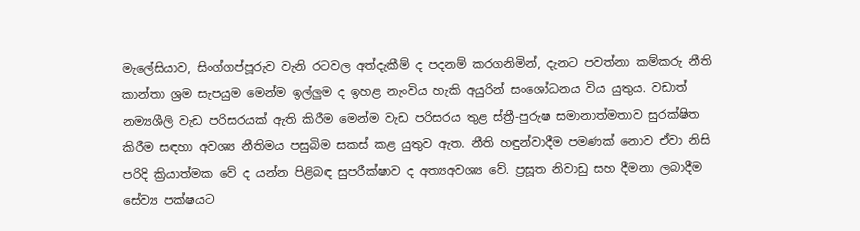මැලේසියාව, සිංග්ගප්පූරුව වැනි රටවල අත්දැකීම් ද පදනම් කරගනිමින්, දැනට පවත්නා කම්කරු නීති කාන්තා ශ්‍රම සැපයුම මෙන්ම ඉල්ලු‍ම ද ඉහළ නැංවිය හැකි අයුරින් සංශෝධනය විය යුතුය. වඩාත් නම්‍යශීලි වැඩ පරිසරයක් ඇති කිරීම මෙන්ම වැඩ පරිසරය තුළ ස්ත්‍රී-පුරුෂ සමානාත්මතාව සුරක්ෂිත කිරීම සඳහා අවශ්‍ය නීතිමය පසුබිම සකස් කළ යුතුව ඇත. නීති හඳුන්වාදීම පමණක් නොව ඒවා නිසි පරිදි ක්‍රියාත්මක වේ ද යන්න පිළිබඳ සුපරීක්ෂාව ද අත්‍යඅවශ්‍ය වේ. ප්‍රසූත නිවාඩු සහ දීමනා ලබාදීම සේව්‍ය පක්ෂයට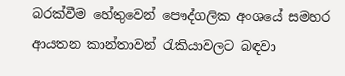බරක්වීම හේතුවෙන් පෞද්ගලික අංශයේ සමහර ආයතන කාන්තාවන් රැකියාවලට බඳවා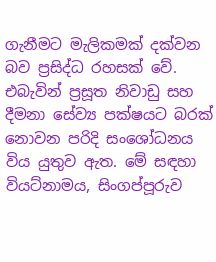ගැනීමට මැලිකමක් දක්වන බව ප්‍රසිද්ධ රහසක් වේ. එබැවින් ප්‍රසූත නිවාඩු සහ දීමනා සේව්‍ය පක්ෂයට බරක් නොවන පරිදි සංශෝධනය විය යුතුව ඇත. මේ සඳහා වියට්නාමය, සිංගප්පූරුව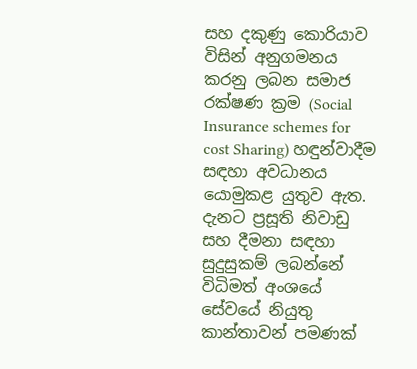සහ දකුණු කොරියාව විසින් අනුගමනය කරනු ලබන සමාජ රක්ෂණ ක්‍රම (Social Insurance schemes for cost Sharing) හඳුන්වාදීම සඳහා අවධානය යොමුකළ යුතුව ඇත. දැනට ප්‍රසූති නිවාඩු සහ දීමනා සඳහා සුදුසුකම් ලබන්නේ විධිමත් අංශයේ සේවයේ නියුතු කාන්තාවන් පමණක්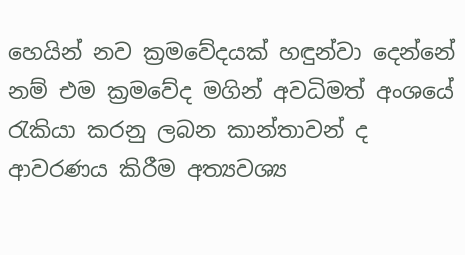හෙයින් නව ක්‍රමවේදයක් හඳුන්වා දෙන්නේ නම් එම ක්‍රමවේද මගින් අවධිමත් අංශයේ රැකියා කරනු ලබන කාන්තාවන් ද ආවරණය කිරීම අත්‍යවශ්‍ය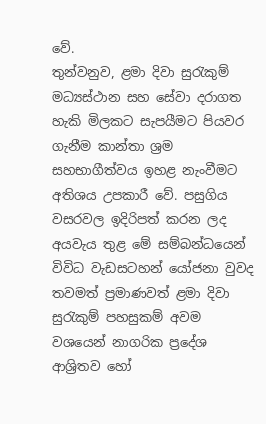වේ.
තුන්වනුව, ළමා දිවා සුරැකුම් මධ්‍යස්ථාන සහ සේවා දරාගත හැකි මිලකට සැපයීමට පියවර ගැනීම කාන්තා ශ්‍රම සහභාගීත්වය ඉහළ නැංවීමට අතිශය උපකාරී වේ. පසුගිය වසරවල ඉදිරිපත් කරන ලද අයවැය තුළ මේ සම්බන්ධයෙන් විවිධ වැඩසටහන් යෝජනා වුවද තවමත් ප්‍රමාණවත් ළමා දිවා සුරැකුම් පහසුකම් අවම වශයෙන් නාගරික ප්‍රදේශ ආශ්‍රිතව හෝ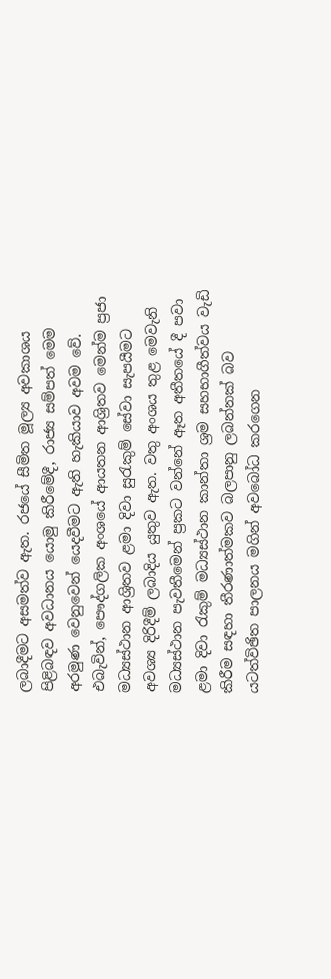ලබාදීමට අසමත්ව ඇත. රජයේ සීමිත මූල්‍ය අවකාශය පිළිබඳව අවධානය යොමු කිරීමේදී, රාජ්‍ය සම්පත් මෙම අරමුණ වෙනුවෙන් යෙදවීමට ඇති හැකියාව අවම වේ. එබැවින්, පෞද්ගලික අංශයේ ආයතන ආශ්‍රිතව මෙන්ම ප්‍රජා මධ්‍යස්ථාන ආශ්‍රිතව ළමා දිවා සුරැකුම් සේවා සැපයීමට අවශ්‍ය දිරිදීම් ලබාදිය යුතුව ඇත. වතු අංශය තුළ මෙවැනි මධ්‍යස්ථාන පැවතීමෙන් ප්‍රකට වන්නේ ඈත අතීතයේ දී පවා ළමා දිවා රැකුම් මධ්‍යස්ථාන කාන්තා ශ්‍රම සහභාගීත්වය වැඩි කිරීම සඳහා තීරණාත්මකව බලපානු ලබන්නක් බව යටත්විඡිත පාලනය මගින් අවබෝධ කරගෙන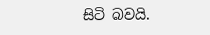සිටි බවයි.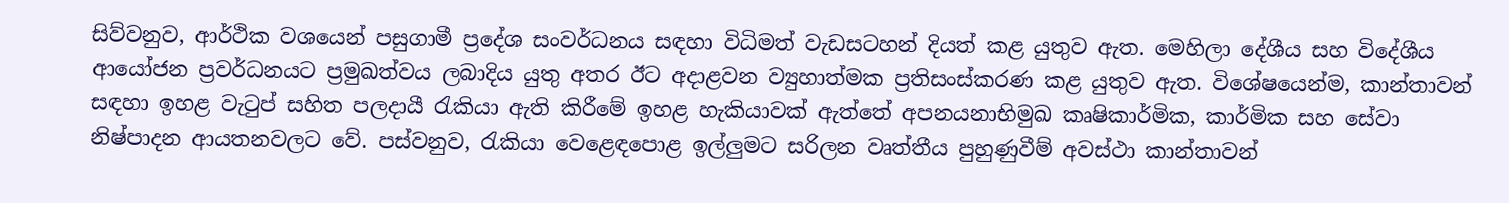සිව්වනුව, ආර්ථික වශයෙන් පසුගාමී ප්‍රදේශ සංවර්ධනය සඳහා විධිමත් වැඩසටහන් දියත් කළ යුතුව ඇත. මෙහිලා දේශීය සහ විදේශීය ආයෝජන ප්‍රවර්ධනයට ප්‍රමුඛත්වය ලබාදිය යුතු අතර ඊට අදාළවන ව්‍යුහාත්මක ප්‍රතිසංස්කරණ කළ යුතුව ඇත. විශේෂයෙන්ම, කාන්තාවන් සඳහා ඉහළ වැටුප් සහිත පලදායී රැකියා ඇති කිරීමේ ඉහළ හැකියාවක් ඇත්තේ අපනයනාභිමුඛ කෘෂිකාර්මික, කාර්මික සහ සේවා නිෂ්පාදන ආයතනවලට වේ. පස්වනුව, රැකියා වෙළෙඳපොළ ඉල්ලු‍මට සරිලන වෘත්තීය පුහුණුවීම් අවස්ථා කාන්තාවන්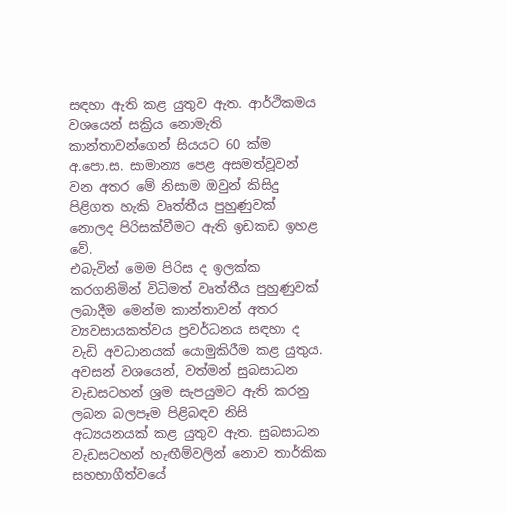සඳහා ඇති කළ යුතුව ඇත. ආර්ථිකමය වශයෙන් සක්‍රිය නොමැති කාන්තාවන්ගෙන් සියයට 60 ක්ම අ.පො.ස. සාමාන්‍ය පෙළ අසමත්වූවන් වන අතර මේ නිසාම ඔවුන් කිසිදු පිළිගත හැකි වෘත්තීය පුහුණුවක් නොලද පිරිසක්වීමට ඇති ඉඩකඩ ඉහළ වේ.
එබැවින් මෙම පිරිස ද ඉලක්ක කරගනිමින් විධිමත් වෘත්තීය පුහුණුවක් ලබාදීම මෙන්ම කාන්තාවන් අතර ව්‍යවසායකත්වය ප්‍රවර්ධනය සඳහා ද වැඩි අවධානයක් යොමුකිරීම කළ යුතුය. අවසන් වශයෙන්, වත්මන් සුබසාධන වැඩසටහන් ශ්‍රම සැපයුමට ඇති කරනු ලබන බලපෑම පිළිබඳව නිසි අධ්‍යයනයක් කළ යුතුව ඇත. සුබසාධන වැඩසටහන් හැඟීම්වලින් නොව තාර්කික සහභාගීත්වයේ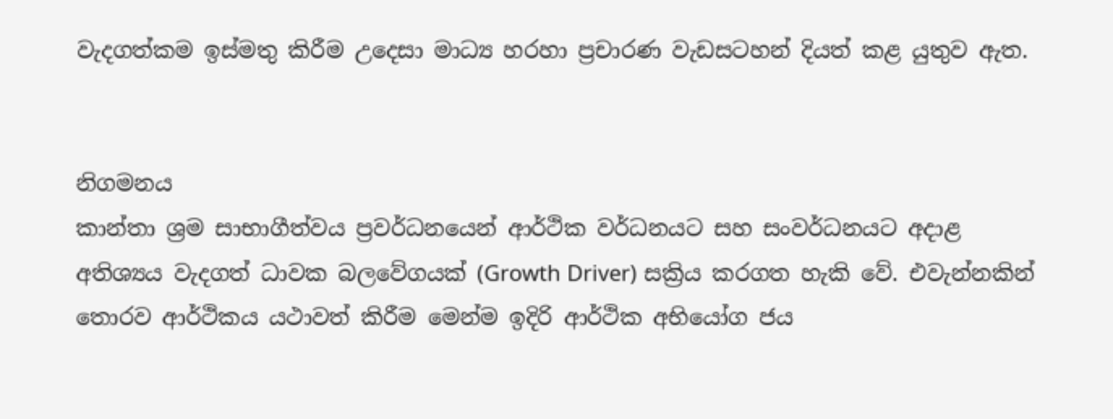වැදගත්කම ඉස්මතු කිරීම උදෙසා මාධ්‍ය හරහා ප්‍රචාරණ වැඩසටහන් දියත් කළ යුතුව ඇත.


නිගමනය
කාන්තා ශ්‍රම සාභාගීත්වය ප්‍රවර්ධනයෙන් ආර්ථික වර්ධනයට සහ සංවර්ධනයට අදාළ අතිශ්‍යය වැදගත් ධාවක බලවේගයක් (Growth Driver) සක්‍රිය කරගත හැකි වේ. එවැන්නකින් තොරව ආර්ථිකය යථාවත් කිරීම මෙන්ම ඉදිරි ආර්ථික අභියෝග ජය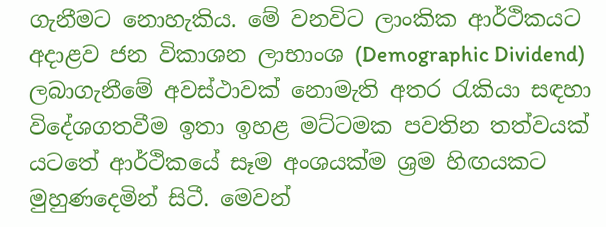ගැනීමට නොහැකිය. මේ වනවිට ලාංකික ආර්ථිකයට අදාළව ජන විකාශන ලාභාංශ (Demographic Dividend) ලබාගැනීමේ අවස්ථාවක් නොමැති අතර රැකියා සඳහා විදේශගතවීම ඉතා ඉහළ මට්ටමක පවතින තත්වයක් යටතේ ආර්ථිකයේ සෑම අංශයක්ම ශ්‍රම හිඟයකට මුහුණදෙමින් සිටී. මෙවන්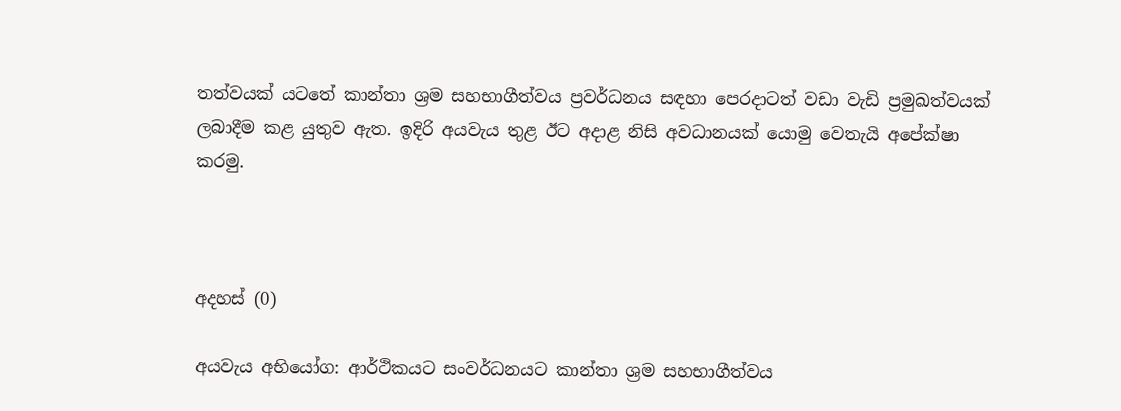තත්වයක් යටතේ කාන්තා ශ්‍රම සහභාගීත්වය ප්‍රවර්ධනය සඳහා පෙරදාටත් වඩා වැඩි ප්‍රමුඛත්වයක් ලබාදීම කළ යුතුව ඇත. ඉදිරි අයවැය තුළ ඊට අදාළ නිසි අවධානයක් යොමු වෙතැයි අපේක්ෂා කරමු.



අදහස් (0)

අයවැය අභියෝග: ආර්ථිකයට සංවර්ධනයට කාන්තා ශ්‍රම සහභාගීත්වය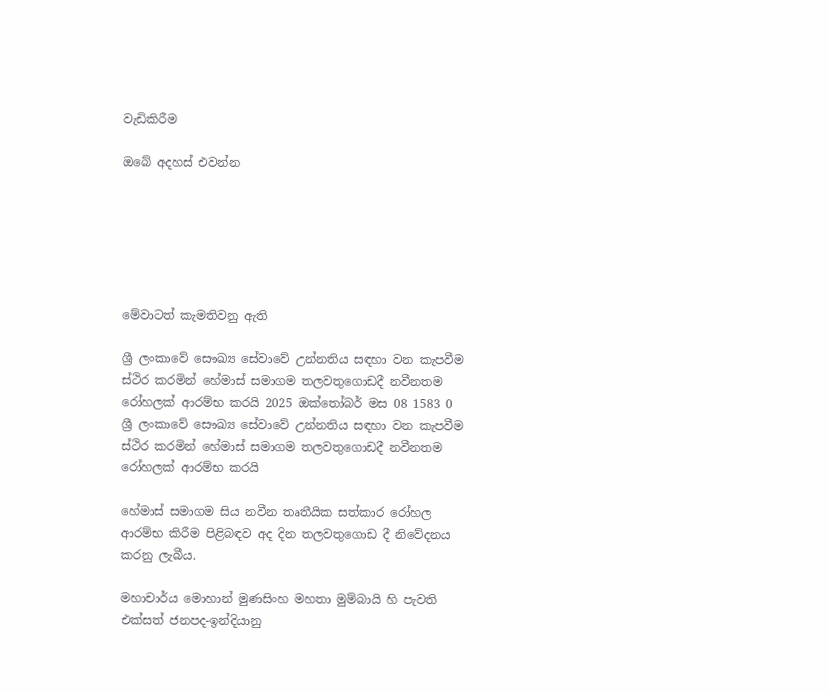වැඩිකිරීම

ඔබේ අදහස් එවන්න






මේවාටත් කැමතිවනු ඇති

ශ්‍රී ලංකාවේ සෞඛ්‍ය සේවාවේ උන්නතිය සඳහා වන කැපවීම ස්ථිර කරමින් හේමාස් සමාගම තලවතුගොඩදී නවීනතම රෝහලක් ආරම්භ කරයි 2025 ඔක්තෝබර් මස 08 1583 0
ශ්‍රී ලංකාවේ සෞඛ්‍ය සේවාවේ උන්නතිය සඳහා වන කැපවීම ස්ථිර කරමින් හේමාස් සමාගම තලවතුගොඩදී නවීනතම රෝහලක් ආරම්භ කරයි

හේමාස් සමාගම සිය නවීන තෘතීයික සත්කාර රෝහල ආරම්භ කිරීම පිළිබඳව අද දින තලවතුගොඩ දී නිවේදනය කරනු ලැබීය.

මහාචාර්ය මොහාන් මුණසිංහ මහතා මුම්බායි හි පැවති එක්සත් ජනපද-ඉන්දියානු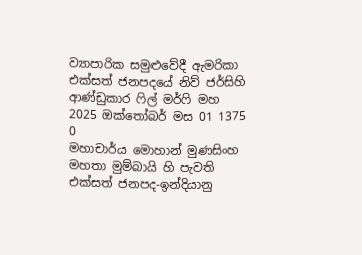ව්‍යාපාරික සමුළුවේදී ඇමරිකා එක්සත් ජනපදයේ නිව් ජර්සිහි ආණ්ඩුකාර ෆිල් මර්ෆි මහ 2025 ඔක්තෝබර් මස 01 1375 0
මහාචාර්ය මොහාන් මුණසිංහ මහතා මුම්බායි හි පැවති එක්සත් ජනපද-ඉන්දියානු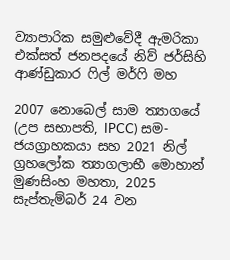ව්‍යාපාරික සමුළුවේදී ඇමරිකා එක්සත් ජනපදයේ නිව් ජර්සිහි ආණ්ඩුකාර ෆිල් මර්ෆි මහ

2007 නොබෙල් සාම ත්‍යාගයේ (උප සභාපති, IPCC) සම-ජයග්‍රාහකයා සහ 2021 නිල් ග්‍රහලෝක ත්‍යාගලාභී මොහාන් මුණසිංහ මහතා, 2025 සැප්තැම්බර් 24 වන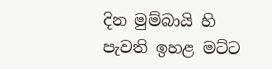දින මුම්බායි හි පැවති ඉහළ මට්ට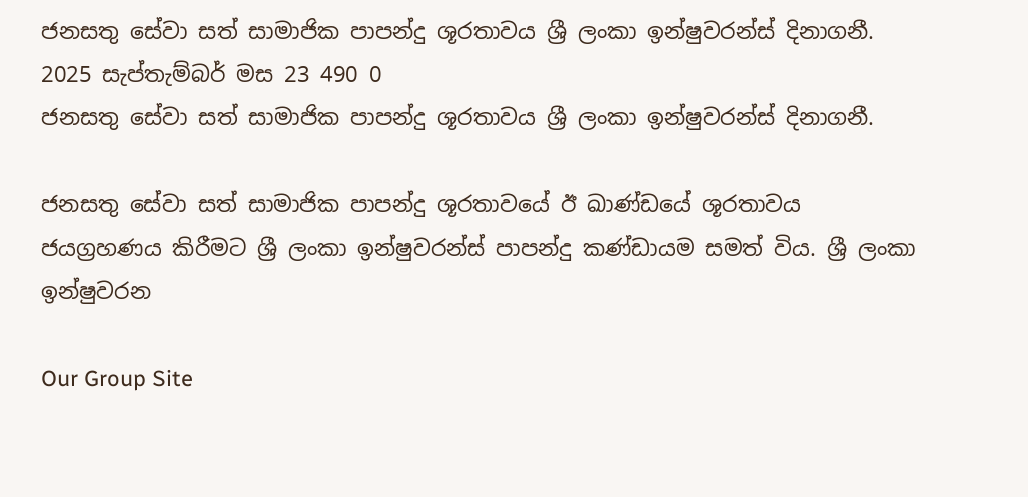ජනසතු සේවා සත් සාමාජික පාපන්දු ශූරතාවය ශ්‍රී ලංකා ඉන්ෂුවරන්ස් දිනාගනී. 2025 සැප්තැම්බර් මස 23 490 0
ජනසතු සේවා සත් සාමාජික පාපන්දු ශූරතාවය ශ්‍රී ලංකා ඉන්ෂුවරන්ස් දිනාගනී.

ජනසතු සේවා සත් සාමාජික පාපන්දු ශූරතාවයේ ඊ ඛාණ්ඩයේ ශූරතාවය ජයග්‍රහණය කිරීමට ශ්‍රී ලංකා ඉන්ෂුවරන්ස් පාපන්දු කණ්ඩායම සමත් විය. ශ්‍රී ලංකා ඉන්ෂුවරන

Our Group Site